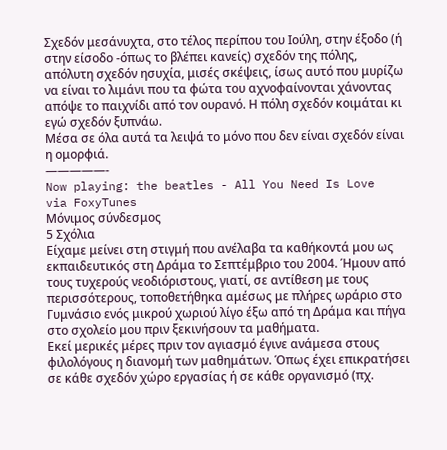Σχεδόν μεσάνυχτα, στο τέλος περίπου του Ιούλη, στην έξοδο (ή στην είσοδο -όπως το βλέπει κανείς) σχεδόν της πόλης, απόλυτη σχεδόν ησυχία, μισές σκέψεις, ίσως αυτό που μυρίζω να είναι το λιμάνι που τα φώτα του αχνοφαίνονται χάνοντας απόψε το παιχνίδι από τον ουρανό. Η πόλη σχεδόν κοιμάται κι εγώ σχεδόν ξυπνάω.
Μέσα σε όλα αυτά τα λειψά το μόνο που δεν είναι σχεδόν είναι η ομορφιά.
—————-
Now playing: the beatles - All You Need Is Love
via FoxyTunes
Μόνιμος σύνδεσμος
5 Σχόλια
Είχαμε μείνει στη στιγμή που ανέλαβα τα καθήκοντά μου ως εκπαιδευτικός στη Δράμα το Σεπτέμβριο του 2004. Ήμουν από τους τυχερούς νεοδιόριστους, γιατί, σε αντίθεση με τους περισσότερους, τοποθετήθηκα αμέσως με πλήρες ωράριο στο Γυμνάσιο ενός μικρού χωριού λίγο έξω από τη Δράμα και πήγα στο σχολείο μου πριν ξεκινήσουν τα μαθήματα.
Εκεί μερικές μέρες πριν τον αγιασμό έγινε ανάμεσα στους φιλολόγους η διανομή των μαθημάτων. Όπως έχει επικρατήσει σε κάθε σχεδόν χώρο εργασίας ή σε κάθε οργανισμό (πχ.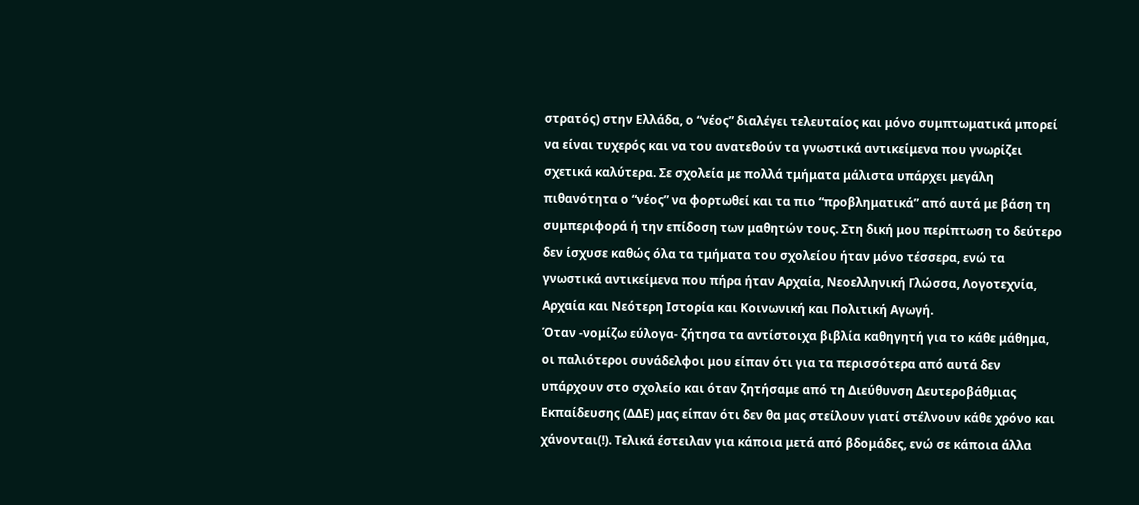στρατός) στην Ελλάδα, ο “νέος” διαλέγει τελευταίος και μόνο συμπτωματικά μπορεί να είναι τυχερός και να του ανατεθούν τα γνωστικά αντικείμενα που γνωρίζει σχετικά καλύτερα. Σε σχολεία με πολλά τμήματα μάλιστα υπάρχει μεγάλη πιθανότητα ο “νέος” να φορτωθεί και τα πιο “προβληματικά” από αυτά με βάση τη συμπεριφορά ή την επίδοση των μαθητών τους. Στη δική μου περίπτωση το δεύτερο δεν ίσχυσε καθώς όλα τα τμήματα του σχολείου ήταν μόνο τέσσερα, ενώ τα γνωστικά αντικείμενα που πήρα ήταν Αρχαία, Νεοελληνική Γλώσσα, Λογοτεχνία, Αρχαία και Νεότερη Ιστορία και Κοινωνική και Πολιτική Αγωγή.
Όταν -νομίζω εύλογα- ζήτησα τα αντίστοιχα βιβλία καθηγητή για το κάθε μάθημα, οι παλιότεροι συνάδελφοι μου είπαν ότι για τα περισσότερα από αυτά δεν υπάρχουν στο σχολείο και όταν ζητήσαμε από τη Διεύθυνση Δευτεροβάθμιας Εκπαίδευσης (ΔΔΕ) μας είπαν ότι δεν θα μας στείλουν γιατί στέλνουν κάθε χρόνο και χάνονται(!). Τελικά έστειλαν για κάποια μετά από βδομάδες, ενώ σε κάποια άλλα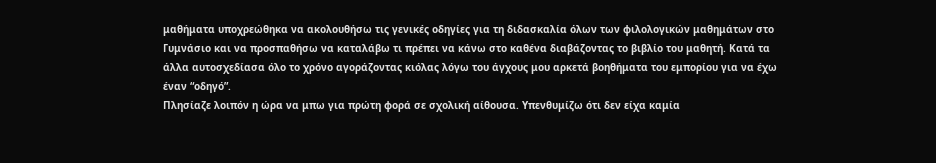μαθήματα υποχρεώθηκα να ακολουθήσω τις γενικές οδηγίες για τη διδασκαλία όλων των φιλολογικών μαθημάτων στο Γυμνάσιο και να προσπαθήσω να καταλάβω τι πρέπει να κάνω στο καθένα διαβάζοντας το βιβλίο του μαθητή. Κατά τα άλλα αυτοσχεδίασα όλο το χρόνο αγοράζοντας κιόλας λόγω του άγχους μου αρκετά βοηθήματα του εμπορίου για να έχω έναν “οδηγό”.
Πλησίαζε λοιπόν η ώρα να μπω για πρώτη φορά σε σχολική αίθουσα. Υπενθυμίζω ότι δεν είχα καμία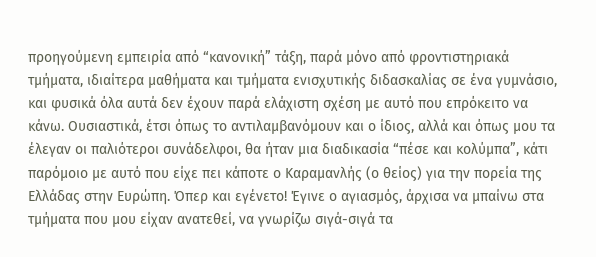προηγούμενη εμπειρία από “κανονική” τάξη, παρά μόνο από φροντιστηριακά τμήματα, ιδιαίτερα μαθήματα και τμήματα ενισχυτικής διδασκαλίας σε ένα γυμνάσιο, και φυσικά όλα αυτά δεν έχουν παρά ελάχιστη σχέση με αυτό που επρόκειτο να κάνω. Ουσιαστικά, έτσι όπως το αντιλαμβανόμουν και ο ίδιος, αλλά και όπως μου τα έλεγαν οι παλιότεροι συνάδελφοι, θα ήταν μια διαδικασία “πέσε και κολύμπα”, κάτι παρόμοιο με αυτό που είχε πει κάποτε ο Καραμανλής (ο θείος) για την πορεία της Ελλάδας στην Ευρώπη. Όπερ και εγένετο! Έγινε ο αγιασμός, άρχισα να μπαίνω στα τμήματα που μου είχαν ανατεθεί, να γνωρίζω σιγά-σιγά τα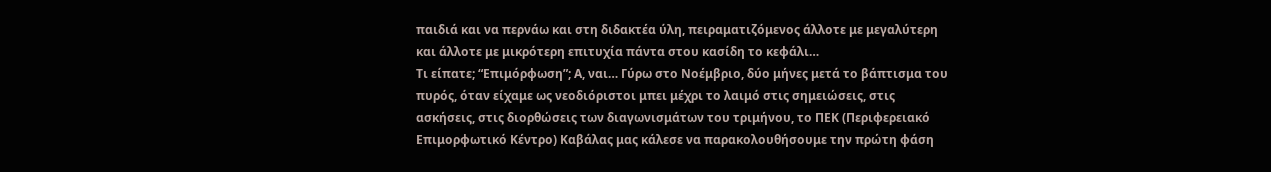παιδιά και να περνάω και στη διδακτέα ύλη, πειραματιζόμενος άλλοτε με μεγαλύτερη και άλλοτε με μικρότερη επιτυχία πάντα στου κασίδη το κεφάλι…
Τι είπατε; “Επιμόρφωση”; Α, ναι… Γύρω στο Νοέμβριο, δύο μήνες μετά το βάπτισμα του πυρός, όταν είχαμε ως νεοδιόριστοι μπει μέχρι το λαιμό στις σημειώσεις, στις ασκήσεις, στις διορθώσεις των διαγωνισμάτων του τριμήνου, το ΠΕΚ (Περιφερειακό Επιμορφωτικό Κέντρο) Καβάλας μας κάλεσε να παρακολουθήσουμε την πρώτη φάση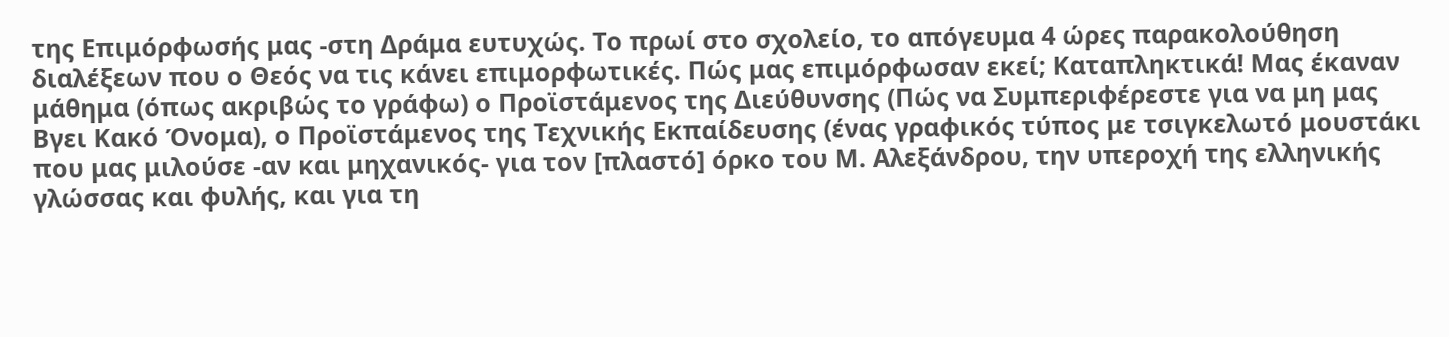της Επιμόρφωσής μας -στη Δράμα ευτυχώς. Το πρωί στο σχολείο, το απόγευμα 4 ώρες παρακολούθηση διαλέξεων που ο Θεός να τις κάνει επιμορφωτικές. Πώς μας επιμόρφωσαν εκεί; Καταπληκτικά! Μας έκαναν μάθημα (όπως ακριβώς το γράφω) ο Προϊστάμενος της Διεύθυνσης (Πώς να Συμπεριφέρεστε για να μη μας Βγει Κακό Όνομα), ο Προϊστάμενος της Τεχνικής Εκπαίδευσης (ένας γραφικός τύπος με τσιγκελωτό μουστάκι που μας μιλούσε -αν και μηχανικός- για τον [πλαστό] όρκο του Μ. Αλεξάνδρου, την υπεροχή της ελληνικής γλώσσας και φυλής, και για τη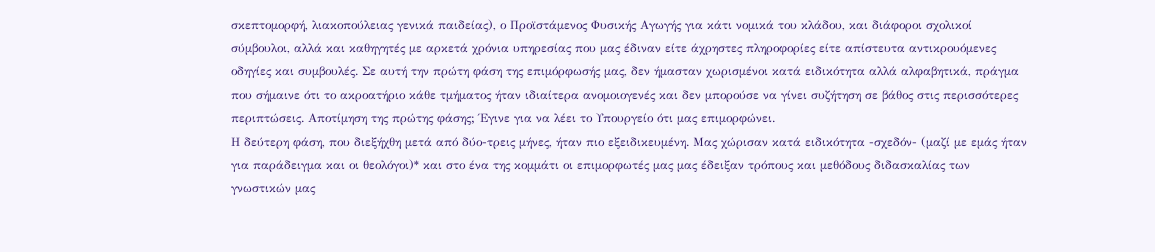σκεπτομορφή, λιακοπούλειας γενικά παιδείας), ο Προϊστάμενος Φυσικής Αγωγής για κάτι νομικά του κλάδου, και διάφοροι σχολικοί σύμβουλοι, αλλά και καθηγητές με αρκετά χρόνια υπηρεσίας που μας έδιναν είτε άχρηστες πληροφορίες είτε απίστευτα αντικρουόμενες οδηγίες και συμβουλές. Σε αυτή την πρώτη φάση της επιμόρφωσής μας, δεν ήμασταν χωρισμένοι κατά ειδικότητα αλλά αλφαβητικά, πράγμα που σήμαινε ότι το ακροατήριο κάθε τμήματος ήταν ιδιαίτερα ανομοιογενές και δεν μπορούσε να γίνει συζήτηση σε βάθος στις περισσότερες περιπτώσεις. Αποτίμηση της πρώτης φάσης; Έγινε για να λέει το Υπουργείο ότι μας επιμορφώνει.
Η δεύτερη φάση, που διεξήχθη μετά από δύο-τρεις μήνες, ήταν πιο εξειδικευμένη. Μας χώρισαν κατά ειδικότητα -σχεδόν- (μαζί με εμάς ήταν για παράδειγμα και οι θεολόγοι)* και στο ένα της κομμάτι οι επιμορφωτές μας μας έδειξαν τρόπους και μεθόδους διδασκαλίας των γνωστικών μας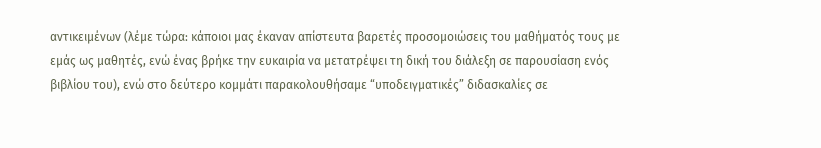αντικειμένων (λέμε τώρα: κάποιοι μας έκαναν απίστευτα βαρετές προσομοιώσεις του μαθήματός τους με εμάς ως μαθητές, ενώ ένας βρήκε την ευκαιρία να μετατρέψει τη δική του διάλεξη σε παρουσίαση ενός βιβλίου του), ενώ στο δεύτερο κομμάτι παρακολουθήσαμε “υποδειγματικές” διδασκαλίες σε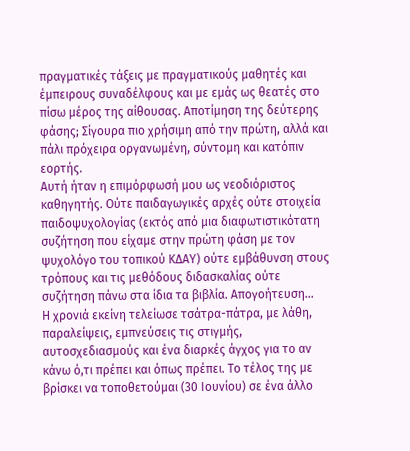πραγματικές τάξεις με πραγματικούς μαθητές και έμπειρους συναδέλφους και με εμάς ως θεατές στο πίσω μέρος της αίθουσας. Αποτίμηση της δεύτερης φάσης; Σίγουρα πιο χρήσιμη από την πρώτη, αλλά και πάλι πρόχειρα οργανωμένη, σύντομη και κατόπιν εορτής.
Αυτή ήταν η επιμόρφωσή μου ως νεοδιόριστος καθηγητής. Ούτε παιδαγωγικές αρχές ούτε στοιχεία παιδοψυχολογίας (εκτός από μια διαφωτιστικότατη συζήτηση που είχαμε στην πρώτη φάση με τον ψυχολόγο του τοπικού ΚΔΑΥ) ούτε εμβάθυνση στους τρόπους και τις μεθόδους διδασκαλίας ούτε συζήτηση πάνω στα ίδια τα βιβλία. Απογοήτευση…
Η χρονιά εκείνη τελείωσε τσάτρα-πάτρα, με λάθη, παραλείψεις, εμπνεύσεις τις στιγμής, αυτοσχεδιασμούς και ένα διαρκές άγχος για το αν κάνω ό,τι πρέπει και όπως πρέπει. Το τέλος της με βρίσκει να τοποθετούμαι (30 Ιουνίου) σε ένα άλλο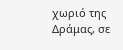χωριό της Δράμας, σε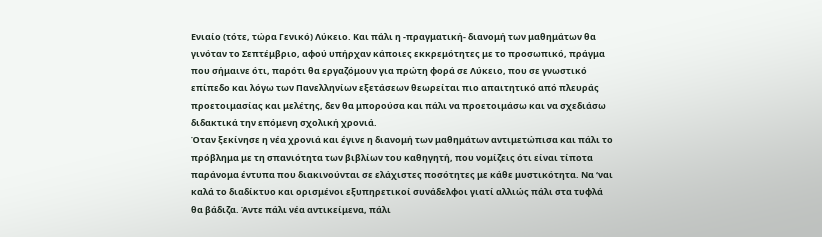Ενιαίο (τότε, τώρα Γενικό) Λύκειο. Και πάλι η -πραγματική- διανομή των μαθημάτων θα γινόταν το Σεπτέμβριο, αφού υπήρχαν κάποιες εκκρεμότητες με το προσωπικό, πράγμα που σήμαινε ότι, παρότι θα εργαζόμουν για πρώτη φορά σε Λύκειο, που σε γνωστικό επίπεδο και λόγω των Πανελληνίων εξετάσεων θεωρείται πιο απαιτητικό από πλευράς προετοιμασίας και μελέτης, δεν θα μπορούσα και πάλι να προετοιμάσω και να σχεδιάσω διδακτικά την επόμενη σχολική χρονιά.
Όταν ξεκίνησε η νέα χρονιά και έγινε η διανομή των μαθημάτων αντιμετώπισα και πάλι το πρόβλημα με τη σπανιότητα των βιβλίων του καθηγητή, που νομίζεις ότι είναι τίποτα παράνομα έντυπα που διακινούνται σε ελάχιστες ποσότητες με κάθε μυστικότητα. Να ‘ναι καλά το διαδίκτυο και ορισμένοι εξυπηρετικοί συνάδελφοι γιατί αλλιώς πάλι στα τυφλά θα βάδιζα. Άντε πάλι νέα αντικείμενα, πάλι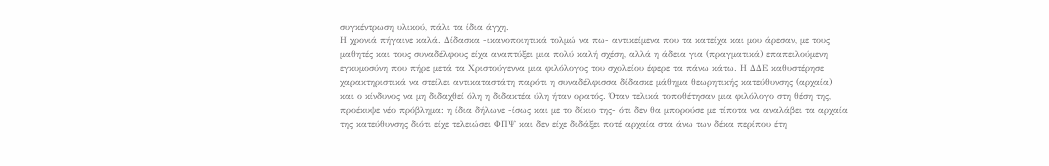συγκέντρωση υλικού, πάλι τα ίδια άγχη.
Η χρονιά πήγαινε καλά. Δίδασκα -ικανοποιητικά τολμώ να πω- αντικείμενα που τα κατείχα και μου άρεσαν, με τους μαθητές και τους συναδέλφους είχα αναπτύξει μια πολύ καλή σχέση, αλλά η άδεια για (πραγματικά) επαπειλούμενη εγκυμοσύνη που πήρε μετά τα Χριστούγεννα μια φιλόλογος του σχολείου έφερε τα πάνω κάτω. Η ΔΔΕ καθυστέρησε χαρακτηριστικά να στείλει αντικαταστάτη παρότι η συναδέλφισσα δίδασκε μάθημα θεωρητικής κατεύθυνσης (αρχαία) και ο κίνδυνος να μη διδαχθεί όλη η διδακτέα ύλη ήταν ορατός. Όταν τελικά τοποθέτησαν μια φιλόλογο στη θέση της, προέκυψε νέο πρόβλημα: η ίδια δήλωνε -ίσως και με το δίκιο της- ότι δεν θα μπορούσε με τίποτα να αναλάβει τα αρχαία της κατεύθυνσης διότι είχε τελειώσει ΦΠΨ και δεν είχε διδάξει ποτέ αρχαία στα άνω των δέκα περίπου έτη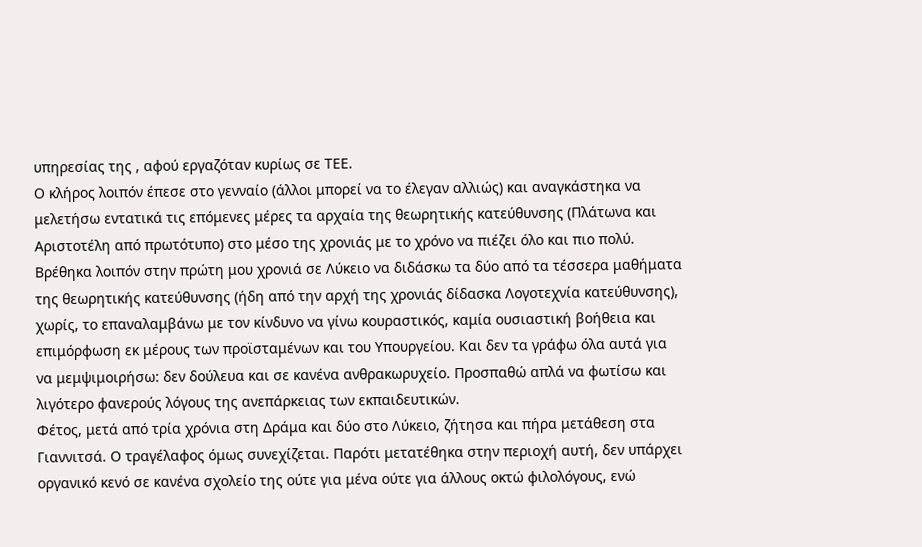υπηρεσίας της , αφού εργαζόταν κυρίως σε ΤΕΕ.
Ο κλήρος λοιπόν έπεσε στο γενναίο (άλλοι μπορεί να το έλεγαν αλλιώς) και αναγκάστηκα να μελετήσω εντατικά τις επόμενες μέρες τα αρχαία της θεωρητικής κατεύθυνσης (Πλάτωνα και Αριστοτέλη από πρωτότυπο) στο μέσο της χρονιάς με το χρόνο να πιέζει όλο και πιο πολύ. Βρέθηκα λοιπόν στην πρώτη μου χρονιά σε Λύκειο να διδάσκω τα δύο από τα τέσσερα μαθήματα της θεωρητικής κατεύθυνσης (ήδη από την αρχή της χρονιάς δίδασκα Λογοτεχνία κατεύθυνσης), χωρίς, το επαναλαμβάνω με τον κίνδυνο να γίνω κουραστικός, καμία ουσιαστική βοήθεια και επιμόρφωση εκ μέρους των προϊσταμένων και του Υπουργείου. Και δεν τα γράφω όλα αυτά για να μεμψιμοιρήσω: δεν δούλευα και σε κανένα ανθρακωρυχείο. Προσπαθώ απλά να φωτίσω και λιγότερο φανερούς λόγους της ανεπάρκειας των εκπαιδευτικών.
Φέτος, μετά από τρία χρόνια στη Δράμα και δύο στο Λύκειο, ζήτησα και πήρα μετάθεση στα Γιαννιτσά. Ο τραγέλαφος όμως συνεχίζεται. Παρότι μετατέθηκα στην περιοχή αυτή, δεν υπάρχει οργανικό κενό σε κανένα σχολείο της ούτε για μένα ούτε για άλλους οκτώ φιλολόγους, ενώ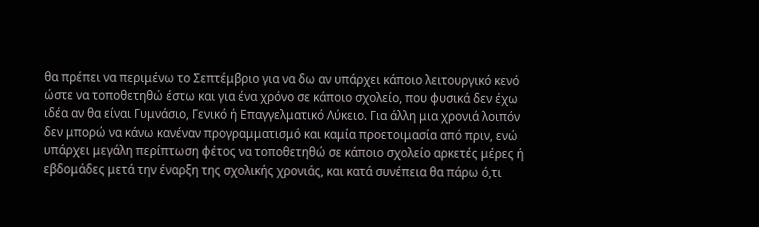θα πρέπει να περιμένω το Σεπτέμβριο για να δω αν υπάρχει κάποιο λειτουργικό κενό ώστε να τοποθετηθώ έστω και για ένα χρόνο σε κάποιο σχολείο, που φυσικά δεν έχω ιδέα αν θα είναι Γυμνάσιο, Γενικό ή Επαγγελματικό Λύκειο. Για άλλη μια χρονιά λοιπόν δεν μπορώ να κάνω κανέναν προγραμματισμό και καμία προετοιμασία από πριν, ενώ υπάρχει μεγάλη περίπτωση φέτος να τοποθετηθώ σε κάποιο σχολείο αρκετές μέρες ή εβδομάδες μετά την έναρξη της σχολικής χρονιάς, και κατά συνέπεια θα πάρω ό,τι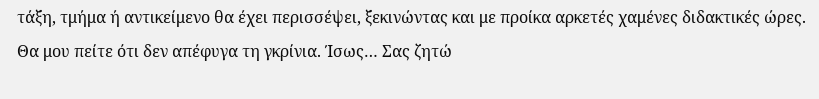τάξη, τμήμα ή αντικείμενο θα έχει περισσέψει, ξεκινώντας και με προίκα αρκετές χαμένες διδακτικές ώρες.
Θα μου πείτε ότι δεν απέφυγα τη γκρίνια. Ίσως… Σας ζητώ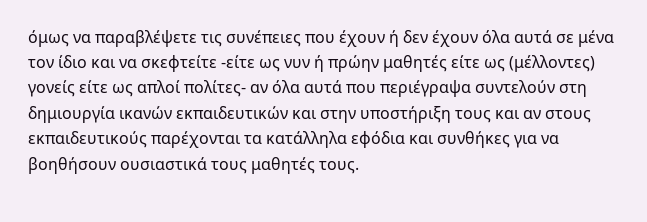όμως να παραβλέψετε τις συνέπειες που έχουν ή δεν έχουν όλα αυτά σε μένα τον ίδιο και να σκεφτείτε -είτε ως νυν ή πρώην μαθητές είτε ως (μέλλοντες) γονείς είτε ως απλοί πολίτες- αν όλα αυτά που περιέγραψα συντελούν στη δημιουργία ικανών εκπαιδευτικών και στην υποστήριξη τους και αν στους εκπαιδευτικούς παρέχονται τα κατάλληλα εφόδια και συνθήκες για να βοηθήσουν ουσιαστικά τους μαθητές τους.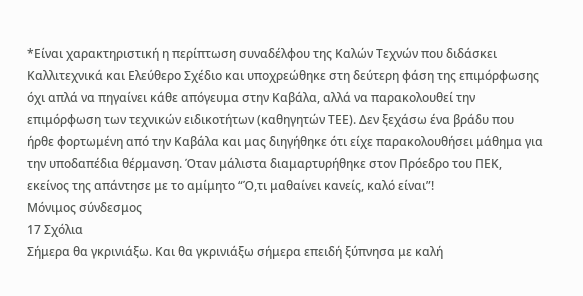*Είναι χαρακτηριστική η περίπτωση συναδέλφου της Καλών Τεχνών που διδάσκει Καλλιτεχνικά και Ελεύθερο Σχέδιο και υποχρεώθηκε στη δεύτερη φάση της επιμόρφωσης όχι απλά να πηγαίνει κάθε απόγευμα στην Καβάλα, αλλά να παρακολουθεί την επιμόρφωση των τεχνικών ειδικοτήτων (καθηγητών ΤΕΕ). Δεν ξεχάσω ένα βράδυ που ήρθε φορτωμένη από την Καβάλα και μας διηγήθηκε ότι είχε παρακολουθήσει μάθημα για την υποδαπέδια θέρμανση. Όταν μάλιστα διαμαρτυρήθηκε στον Πρόεδρο του ΠΕΚ, εκείνος της απάντησε με το αμίμητο “Ό,τι μαθαίνει κανείς, καλό είναι”!
Μόνιμος σύνδεσμος
17 Σχόλια
Σήμερα θα γκρινιάξω. Και θα γκρινιάξω σήμερα επειδή ξύπνησα με καλή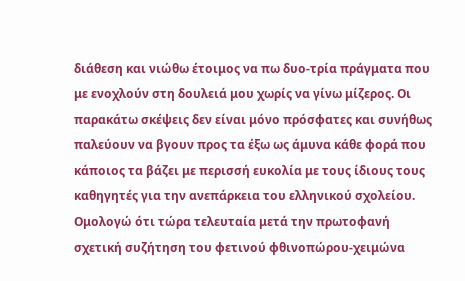διάθεση και νιώθω έτοιμος να πω δυο-τρία πράγματα που με ενοχλούν στη δουλειά μου χωρίς να γίνω μίζερος. Οι παρακάτω σκέψεις δεν είναι μόνο πρόσφατες και συνήθως παλεύουν να βγουν προς τα έξω ως άμυνα κάθε φορά που κάποιος τα βάζει με περισσή ευκολία με τους ίδιους τους καθηγητές για την ανεπάρκεια του ελληνικού σχολείου. Ομολογώ ότι τώρα τελευταία μετά την πρωτοφανή σχετική συζήτηση του φετινού φθινοπώρου-χειμώνα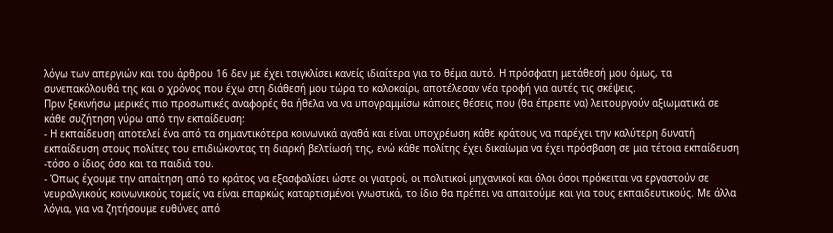λόγω των απεργιών και του άρθρου 16 δεν με έχει τσιγκλίσει κανείς ιδιαίτερα για το θέμα αυτό. Η πρόσφατη μετάθεσή μου όμως, τα συνεπακόλουθά της και ο χρόνος που έχω στη διάθεσή μου τώρα το καλοκαίρι, αποτέλεσαν νέα τροφή για αυτές τις σκέψεις.
Πριν ξεκινήσω μερικές πιο προσωπικές αναφορές θα ήθελα να να υπογραμμίσω κάποιες θέσεις που (θα έπρεπε να) λειτουργούν αξιωματικά σε κάθε συζήτηση γύρω από την εκπαίδευση:
- Η εκπαίδευση αποτελεί ένα από τα σημαντικότερα κοινωνικά αγαθά και είναι υποχρέωση κάθε κράτους να παρέχει την καλύτερη δυνατή εκπαίδευση στους πολίτες του επιδιώκοντας τη διαρκή βελτίωσή της, ενώ κάθε πολίτης έχει δικαίωμα να έχει πρόσβαση σε μια τέτοια εκπαίδευση -τόσο ο ίδιος όσο και τα παιδιά του.
- Όπως έχουμε την απαίτηση από το κράτος να εξασφαλίσει ώστε οι γιατροί, οι πολιτικοί μηχανικοί και όλοι όσοι πρόκειται να εργαστούν σε νευραλγικούς κοινωνικούς τομείς να είναι επαρκώς καταρτισμένοι γνωστικά, το ίδιο θα πρέπει να απαιτούμε και για τους εκπαιδευτικούς. Με άλλα λόγια, για να ζητήσουμε ευθύνες από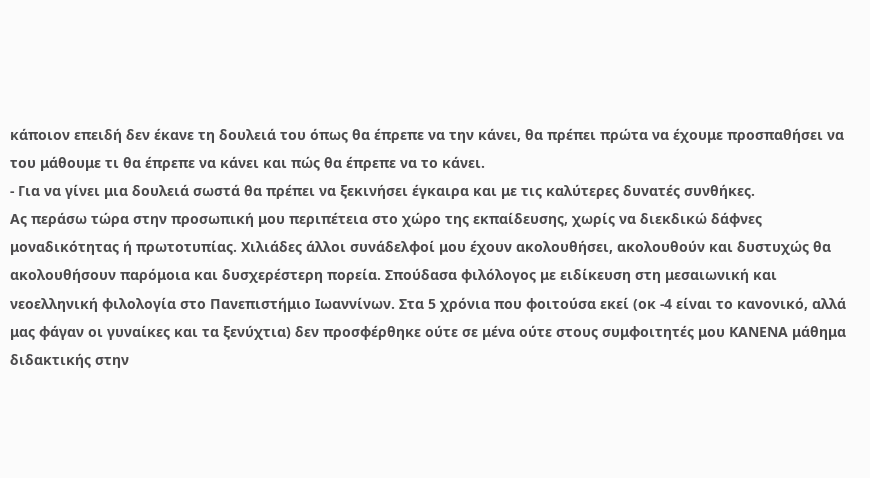κάποιον επειδή δεν έκανε τη δουλειά του όπως θα έπρεπε να την κάνει, θα πρέπει πρώτα να έχουμε προσπαθήσει να του μάθουμε τι θα έπρεπε να κάνει και πώς θα έπρεπε να το κάνει.
- Για να γίνει μια δουλειά σωστά θα πρέπει να ξεκινήσει έγκαιρα και με τις καλύτερες δυνατές συνθήκες.
Ας περάσω τώρα στην προσωπική μου περιπέτεια στο χώρο της εκπαίδευσης, χωρίς να διεκδικώ δάφνες μοναδικότητας ή πρωτοτυπίας. Χιλιάδες άλλοι συνάδελφοί μου έχουν ακολουθήσει, ακολουθούν και δυστυχώς θα ακολουθήσουν παρόμοια και δυσχερέστερη πορεία. Σπούδασα φιλόλογος με ειδίκευση στη μεσαιωνική και νεοελληνική φιλολογία στο Πανεπιστήμιο Ιωαννίνων. Στα 5 χρόνια που φοιτούσα εκεί (οκ -4 είναι το κανονικό, αλλά μας φάγαν οι γυναίκες και τα ξενύχτια) δεν προσφέρθηκε ούτε σε μένα ούτε στους συμφοιτητές μου ΚΑΝΕΝΑ μάθημα διδακτικής στην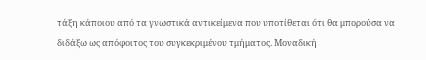τάξη κάποιου από τα γνωστικά αντικείμενα που υποτίθεται ότι θα μπορούσα να διδάξω ως απόφοιτος του συγκεκριμένου τμήματος. Μοναδική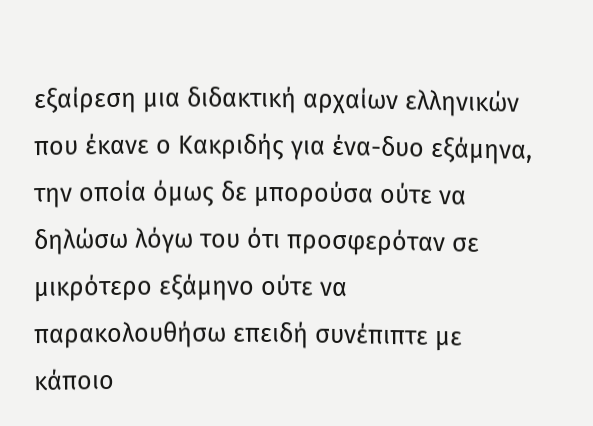εξαίρεση μια διδακτική αρχαίων ελληνικών που έκανε ο Κακριδής για ένα-δυο εξάμηνα, την οποία όμως δε μπορούσα ούτε να δηλώσω λόγω του ότι προσφερόταν σε μικρότερο εξάμηνο ούτε να παρακολουθήσω επειδή συνέπιπτε με κάποιο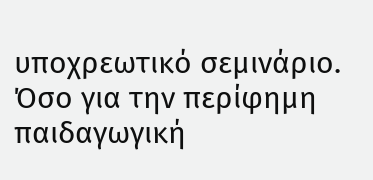υποχρεωτικό σεμινάριο. Όσο για την περίφημη παιδαγωγική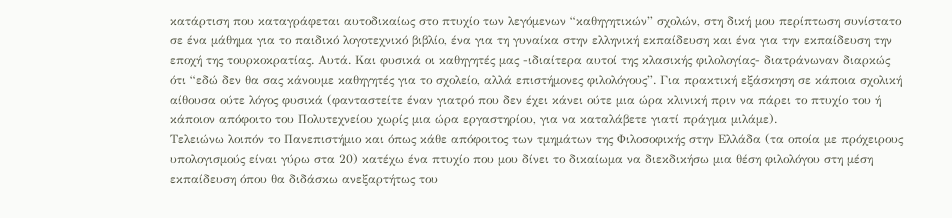κατάρτιση που καταγράφεται αυτοδικαίως στο πτυχίο των λεγόμενων “καθηγητικών” σχολών, στη δική μου περίπτωση συνίστατο σε ένα μάθημα για το παιδικό λογοτεχνικό βιβλίο, ένα για τη γυναίκα στην ελληνική εκπαίδευση και ένα για την εκπαίδευση την εποχή της τουρκοκρατίας. Αυτά. Και φυσικά οι καθηγητές μας -ιδιαίτερα αυτοί της κλασικής φιλολογίας- διατράνωναν διαρκώς ότι “εδώ δεν θα σας κάνουμε καθηγητές για το σχολείο, αλλά επιστήμονες φιλολόγους”. Για πρακτική εξάσκηση σε κάποια σχολική αίθουσα ούτε λόγος φυσικά (φανταστείτε έναν γιατρό που δεν έχει κάνει ούτε μια ώρα κλινική πριν να πάρει το πτυχίο του ή κάποιον απόφοιτο του Πολυτεχνείου χωρίς μια ώρα εργαστηρίου, για να καταλάβετε γιατί πράγμα μιλάμε).
Τελειώνω λοιπόν το Πανεπιστήμιο και όπως κάθε απόφοιτος των τμημάτων της Φιλοσοφικής στην Ελλάδα (τα οποία με πρόχειρους υπολογισμούς είναι γύρω στα 20) κατέχω ένα πτυχίο που μου δίνει το δικαίωμα να διεκδικήσω μια θέση φιλολόγου στη μέση εκπαίδευση όπου θα διδάσκω ανεξαρτήτως του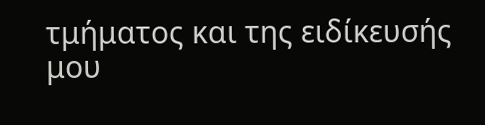τμήματος και της ειδίκευσής μου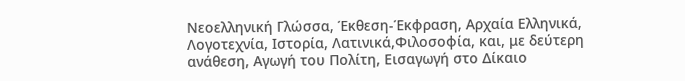Νεοελληνική Γλώσσα, Έκθεση-Έκφραση, Αρχαία Ελληνικά, Λογοτεχνία, Ιστορία, Λατινικά,Φιλοσοφία, και, με δεύτερη ανάθεση, Αγωγή του Πολίτη, Εισαγωγή στο Δίκαιο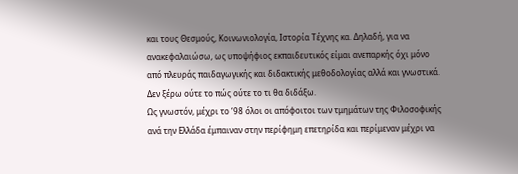και τους Θεσμούς, Κοινωνιολογία, Ιστορία Τέχνης κα. Δηλαδή, για να ανακεφαλαιώσω, ως υποψήφιος εκπαιδευτικός είμαι ανεπαρκής όχι μόνο από πλευράς παιδαγωγικής και διδακτικής μεθοδολογίας αλλά και γνωστικά. Δεν ξέρω ούτε το πώς ούτε το τι θα διδάξω.
Ως γνωστόν, μέχρι το ‘98 όλοι οι απόφοιτοι των τμημάτων της Φιλοσοφικής ανά την Ελλάδα έμπαιναν στην περίφημη επετηρίδα και περίμεναν μέχρι να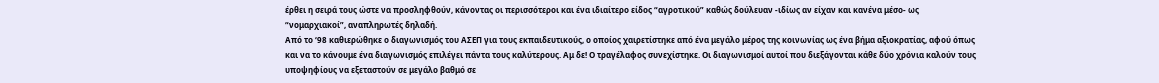έρθει η σειρά τους ώστε να προσληφθούν, κάνοντας οι περισσότεροι και ένα ιδιαίτερο είδος “αγροτικού” καθώς δούλευαν -ιδίως αν είχαν και κανένα μέσο- ως “νομαρχιακοί”, αναπληρωτές δηλαδή.
Από το ‘98 καθιερώθηκε ο διαγωνισμός του ΑΣΕΠ για τους εκπαιδευτικούς, ο οποίος χαιρετίστηκε από ένα μεγάλο μέρος της κοινωνίας ως ένα βήμα αξιοκρατίας, αφού όπως και να το κάνουμε ένα διαγωνισμός επιλέγει πάντα τους καλύτερους. Αμ δε! Ο τραγέλαφος συνεχίστηκε. Οι διαγωνισμοί αυτοί που διεξάγονται κάθε δύο χρόνια καλούν τους υποψηφίους να εξεταστούν σε μεγάλο βαθμό σε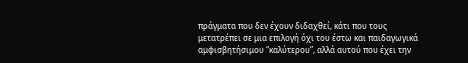πράγματα που δεν έχουν διδαχθεί, κάτι που τους μετατρέπει σε μια επιλογή όχι του έστω και παιδαγωγικά αμφισβητήσιμου “καλύτερου”, αλλά αυτού που έχει την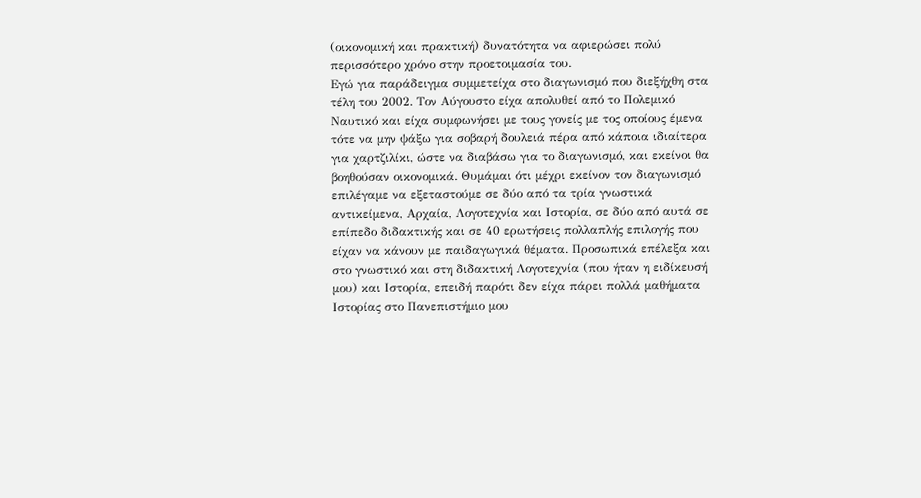(οικονομική και πρακτική) δυνατότητα να αφιερώσει πολύ περισσότερο χρόνο στην προετοιμασία του.
Εγώ για παράδειγμα συμμετείχα στο διαγωνισμό που διεξήχθη στα τέλη του 2002. Τον Αύγουστο είχα απολυθεί από το Πολεμικό Ναυτικό και είχα συμφωνήσει με τους γονείς με τος οποίους έμενα τότε να μην ψάξω για σοβαρή δουλειά πέρα από κάποια ιδιαίτερα για χαρτζιλίκι, ώστε να διαβάσω για το διαγωνισμό, και εκείνοι θα βοηθούσαν οικονομικά. Θυμάμαι ότι μέχρι εκείνον τον διαγωνισμό επιλέγαμε να εξεταστούμε σε δύο από τα τρία γνωστικά αντικείμενα, Αρχαία, Λογοτεχνία και Ιστορία, σε δύο από αυτά σε επίπεδο διδακτικής και σε 40 ερωτήσεις πολλαπλής επιλογής που είχαν να κάνουν με παιδαγωγικά θέματα. Προσωπικά επέλεξα και στο γνωστικό και στη διδακτική Λογοτεχνία (που ήταν η ειδίκευσή μου) και Ιστορία, επειδή παρότι δεν είχα πάρει πολλά μαθήματα Ιστορίας στο Πανεπιστήμιο μου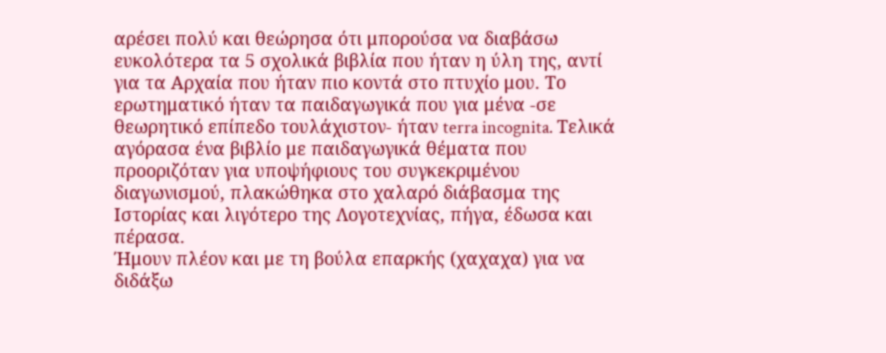αρέσει πολύ και θεώρησα ότι μπορούσα να διαβάσω ευκολότερα τα 5 σχολικά βιβλία που ήταν η ύλη της, αντί για τα Αρχαία που ήταν πιο κοντά στο πτυχίο μου. Το ερωτηματικό ήταν τα παιδαγωγικά που για μένα -σε θεωρητικό επίπεδο τουλάχιστον- ήταν terra incognita. Τελικά αγόρασα ένα βιβλίο με παιδαγωγικά θέματα που προοριζόταν για υποψήφιους του συγκεκριμένου διαγωνισμού, πλακώθηκα στο χαλαρό διάβασμα της Ιστορίας και λιγότερο της Λογοτεχνίας, πήγα, έδωσα και πέρασα.
Ήμουν πλέον και με τη βούλα επαρκής (χαχαχα) για να διδάξω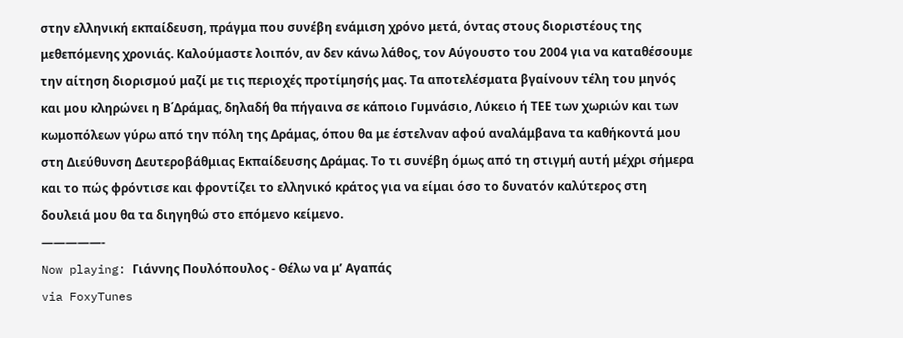στην ελληνική εκπαίδευση, πράγμα που συνέβη ενάμιση χρόνο μετά, όντας στους διοριστέους της μεθεπόμενης χρονιάς. Καλούμαστε λοιπόν, αν δεν κάνω λάθος, τον Αύγουστο του 2004 για να καταθέσουμε την αίτηση διορισμού μαζί με τις περιοχές προτίμησής μας. Τα αποτελέσματα βγαίνουν τέλη του μηνός και μου κληρώνει η Β΄Δράμας, δηλαδή θα πήγαινα σε κάποιο Γυμνάσιο, Λύκειο ή ΤΕΕ των χωριών και των κωμοπόλεων γύρω από την πόλη της Δράμας, όπου θα με έστελναν αφού αναλάμβανα τα καθήκοντά μου στη Διεύθυνση Δευτεροβάθμιας Εκπαίδευσης Δράμας. Το τι συνέβη όμως από τη στιγμή αυτή μέχρι σήμερα και το πώς φρόντισε και φροντίζει το ελληνικό κράτος για να είμαι όσο το δυνατόν καλύτερος στη δουλειά μου θα τα διηγηθώ στο επόμενο κείμενο.
—————-
Now playing: Γιάννης Πουλόπουλος - Θέλω να μ’ Αγαπάς
via FoxyTunes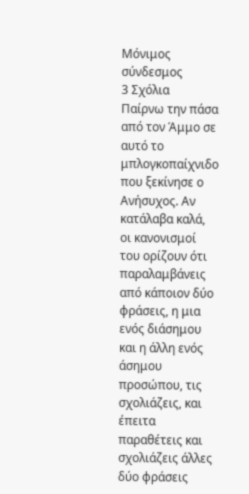Μόνιμος σύνδεσμος
3 Σχόλια
Παίρνω την πάσα από τον Άμμο σε αυτό το μπλογκοπαίχνιδο που ξεκίνησε ο Ανήσυχος. Αν κατάλαβα καλά, οι κανονισμοί του ορίζουν ότι παραλαμβάνεις από κάποιον δύο φράσεις, η μια ενός διάσημου και η άλλη ενός άσημου προσώπου, τις σχολιάζεις, και έπειτα παραθέτεις και σχολιάζεις άλλες δύο φράσεις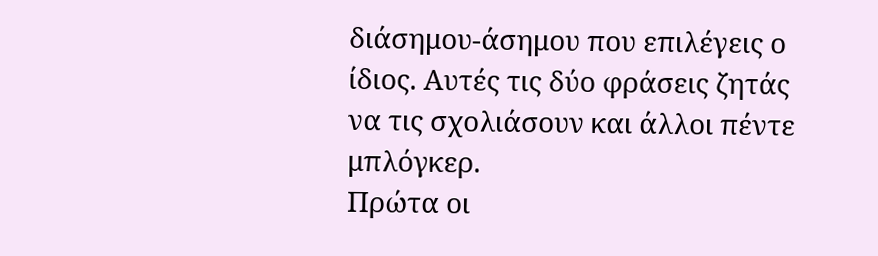διάσημου-άσημου που επιλέγεις ο ίδιος. Αυτές τις δύο φράσεις ζητάς να τις σχολιάσουν και άλλοι πέντε μπλόγκερ.
Πρώτα οι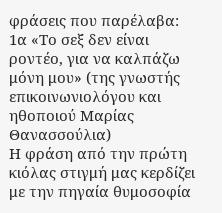φράσεις που παρέλαβα:
1α «Το σεξ δεν είναι ροντέο, για να καλπάζω μόνη μου» (της γνωστής επικοινωνιολόγου και ηθοποιού Μαρίας Θανασσούλια)
Η φράση από την πρώτη κιόλας στιγμή μας κερδίζει με την πηγαία θυμοσοφία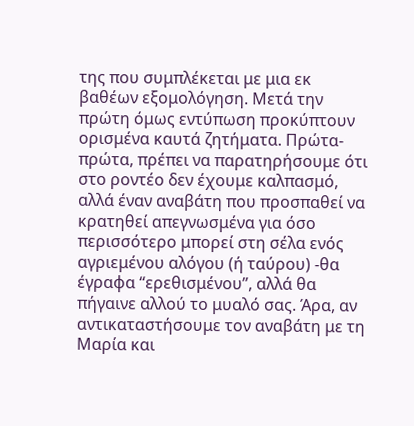της που συμπλέκεται με μια εκ βαθέων εξομολόγηση. Μετά την πρώτη όμως εντύπωση προκύπτουν ορισμένα καυτά ζητήματα. Πρώτα-πρώτα, πρέπει να παρατηρήσουμε ότι στο ροντέο δεν έχουμε καλπασμό, αλλά έναν αναβάτη που προσπαθεί να κρατηθεί απεγνωσμένα για όσο περισσότερο μπορεί στη σέλα ενός αγριεμένου αλόγου (ή ταύρου) -θα έγραφα “ερεθισμένου”, αλλά θα πήγαινε αλλού το μυαλό σας. Άρα, αν αντικαταστήσουμε τον αναβάτη με τη Μαρία και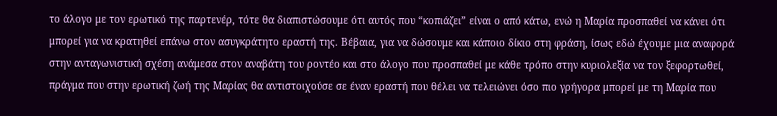το άλογο με τον ερωτικό της παρτενέρ, τότε θα διαπιστώσουμε ότι αυτός που “κοπιάζει” είναι ο από κάτω, ενώ η Μαρία προσπαθεί να κάνει ότι μπορεί για να κρατηθεί επάνω στον ασυγκράτητο εραστή της. Βέβαια, για να δώσουμε και κάποιο δίκιο στη φράση, ίσως εδώ έχουμε μια αναφορά στην ανταγωνιστική σχέση ανάμεσα στον αναβάτη του ροντέο και στο άλογο που προσπαθεί με κάθε τρόπο στην κυριολεξία να τον ξεφορτωθεί, πράγμα που στην ερωτική ζωή της Μαρίας θα αντιστοιχούσε σε έναν εραστή που θέλει να τελειώνει όσο πιο γρήγορα μπορεί με τη Μαρία που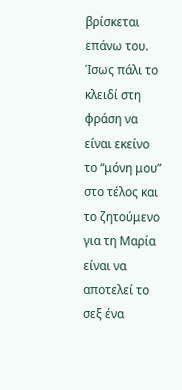βρίσκεται επάνω του. Ίσως πάλι το κλειδί στη φράση να είναι εκείνο το “μόνη μου” στο τέλος και το ζητούμενο για τη Μαρία είναι να αποτελεί το σεξ ένα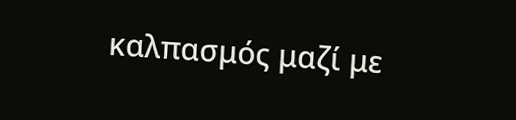καλπασμός μαζί με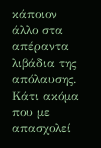κάποιον άλλο στα απέραντα λιβάδια της απόλαυσης. Κάτι ακόμα που με απασχολεί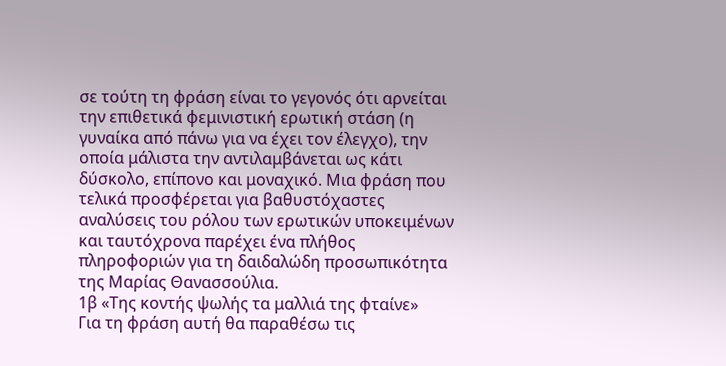σε τούτη τη φράση είναι το γεγονός ότι αρνείται την επιθετικά φεμινιστική ερωτική στάση (η γυναίκα από πάνω για να έχει τον έλεγχο), την οποία μάλιστα την αντιλαμβάνεται ως κάτι δύσκολο, επίπονο και μοναχικό. Μια φράση που τελικά προσφέρεται για βαθυστόχαστες αναλύσεις του ρόλου των ερωτικών υποκειμένων και ταυτόχρονα παρέχει ένα πλήθος πληροφοριών για τη δαιδαλώδη προσωπικότητα της Μαρίας Θανασσούλια.
1β «Της κοντής ψωλής τα μαλλιά της φταίνε»
Για τη φράση αυτή θα παραθέσω τις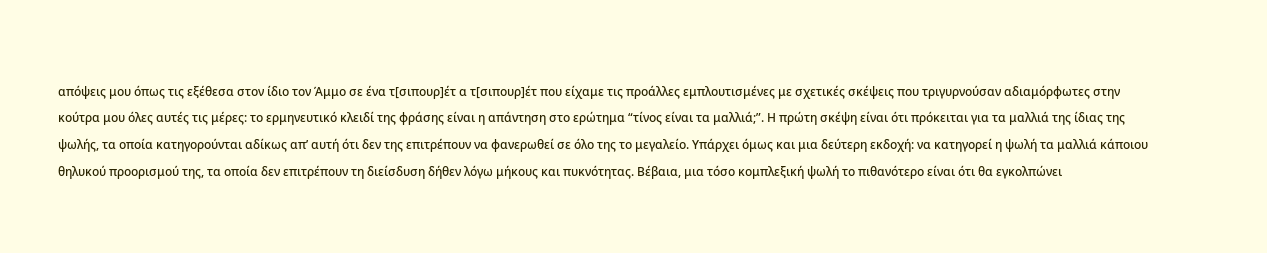απόψεις μου όπως τις εξέθεσα στον ίδιο τον Άμμο σε ένα τ[σιπουρ]έτ α τ[σιπουρ]έτ που είχαμε τις προάλλες εμπλουτισμένες με σχετικές σκέψεις που τριγυρνούσαν αδιαμόρφωτες στην κούτρα μου όλες αυτές τις μέρες: το ερμηνευτικό κλειδί της φράσης είναι η απάντηση στο ερώτημα “τίνος είναι τα μαλλιά;”. Η πρώτη σκέψη είναι ότι πρόκειται για τα μαλλιά της ίδιας της ψωλής, τα οποία κατηγορούνται αδίκως απ’ αυτή ότι δεν της επιτρέπουν να φανερωθεί σε όλο της το μεγαλείο. Υπάρχει όμως και μια δεύτερη εκδοχή: να κατηγορεί η ψωλή τα μαλλιά κάποιου θηλυκού προορισμού της, τα οποία δεν επιτρέπουν τη διείσδυση δήθεν λόγω μήκους και πυκνότητας. Βέβαια, μια τόσο κομπλεξική ψωλή το πιθανότερο είναι ότι θα εγκολπώνει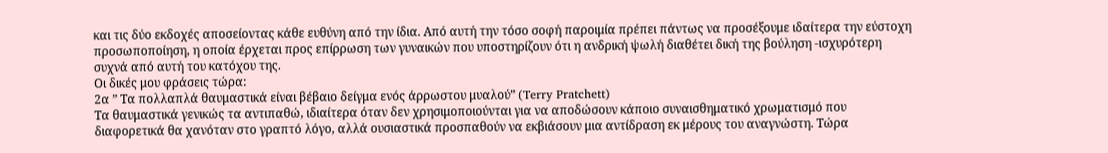και τις δύο εκδοχές αποσείοντας κάθε ευθύνη από την ίδια. Από αυτή την τόσο σοφή παροιμία πρέπει πάντως να προσέξουμε ιδαίτερα την εύστοχη προσωποποίηση, η οποία έρχεται προς επίρρωση των γυναικών που υποστηρίζουν ότι η ανδρική ψωλή διαθέτει δική της βούληση -ισχυρότερη συχνά από αυτή του κατόχου της.
Οι δικές μου φράσεις τώρα:
2α ” Τα πολλαπλά θαυμαστικά είναι βέβαιο δείγμα ενός άρρωστου μυαλού” (Terry Pratchett)
Τα θαυμαστικά γενικώς τα αντιπαθώ, ιδιαίτερα όταν δεν χρησιμοποιούνται για να αποδώσουν κάποιο συναισθηματικό χρωματισμό που διαφορετικά θα χανόταν στο γραπτό λόγο, αλλά ουσιαστικά προσπαθούν να εκβιάσουν μια αντίδραση εκ μέρους του αναγνώστη. Τώρα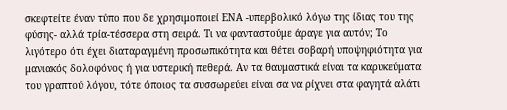σκεφτείτε έναν τύπο που δε χρησιμοποιεί ΕΝΑ -υπερβολικό λόγω της ίδιας του της φύσης- αλλά τρία-τέσσερα στη σειρά. Τι να φανταστούμε άραγε για αυτόν; Το λιγότερο ότι έχει διαταραγμένη προσωπικότητα και θέτει σοβαρή υποψηφιότητα για μανιακός δολοφόνος ή για υστερική πεθερά. Αν τα θαυμαστικά είναι τα καρυκεύματα του γραπτού λόγου, τότε όποιος τα συσσωρεύει είναι σα να ρίχνει στα φαγητά αλάτι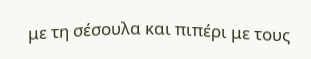με τη σέσουλα και πιπέρι με τους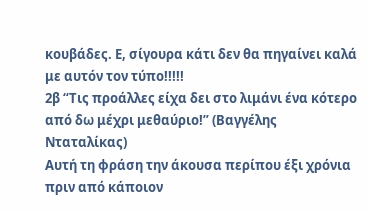κουβάδες. Ε, σίγουρα κάτι δεν θα πηγαίνει καλά με αυτόν τον τύπο!!!!!
2β “Τις προάλλες είχα δει στο λιμάνι ένα κότερο από δω μέχρι μεθαύριο!” (Βαγγέλης Νταταλίκας)
Αυτή τη φράση την άκουσα περίπου έξι χρόνια πριν από κάποιον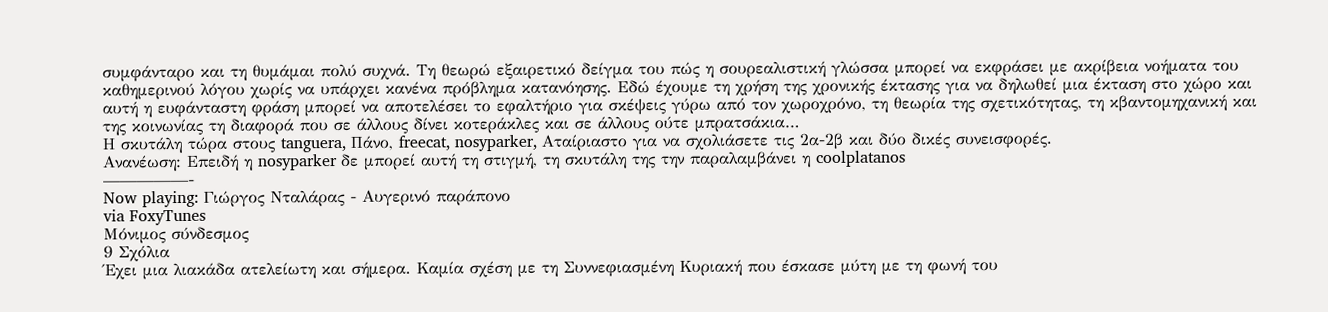συμφάνταρο και τη θυμάμαι πολύ συχνά. Τη θεωρώ εξαιρετικό δείγμα του πώς η σουρεαλιστική γλώσσα μπορεί να εκφράσει με ακρίβεια νοήματα του καθημερινού λόγου χωρίς να υπάρχει κανένα πρόβλημα κατανόησης. Εδώ έχουμε τη χρήση της χρονικής έκτασης για να δηλωθεί μια έκταση στο χώρο και αυτή η ευφάνταστη φράση μπορεί να αποτελέσει το εφαλτήριο για σκέψεις γύρω από τον χωροχρόνο, τη θεωρία της σχετικότητας, τη κβαντομηχανική και της κοινωνίας τη διαφορά που σε άλλους δίνει κοτεράκλες και σε άλλους ούτε μπρατσάκια…
Η σκυτάλη τώρα στους tanguera, Πάνο, freecat, nosyparker, Αταίριαστο για να σχολιάσετε τις 2α-2β και δύο δικές συνεισφορές.
Ανανέωση: Επειδή η nosyparker δε μπορεί αυτή τη στιγμή, τη σκυτάλη της την παραλαμβάνει η coolplatanos
—————-
Now playing: Γιώργος Νταλάρας - Αυγερινό παράπονο
via FoxyTunes
Μόνιμος σύνδεσμος
9 Σχόλια
Έχει μια λιακάδα ατελείωτη και σήμερα. Καμία σχέση με τη Συννεφιασμένη Κυριακή που έσκασε μύτη με τη φωνή του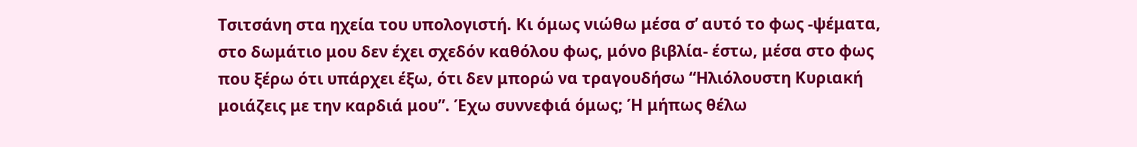Τσιτσάνη στα ηχεία του υπολογιστή. Κι όμως νιώθω μέσα σ’ αυτό το φως -ψέματα, στο δωμάτιο μου δεν έχει σχεδόν καθόλου φως, μόνο βιβλία- έστω, μέσα στο φως που ξέρω ότι υπάρχει έξω, ότι δεν μπορώ να τραγουδήσω “Ηλιόλουστη Κυριακή μοιάζεις με την καρδιά μου”. Έχω συννεφιά όμως; Ή μήπως θέλω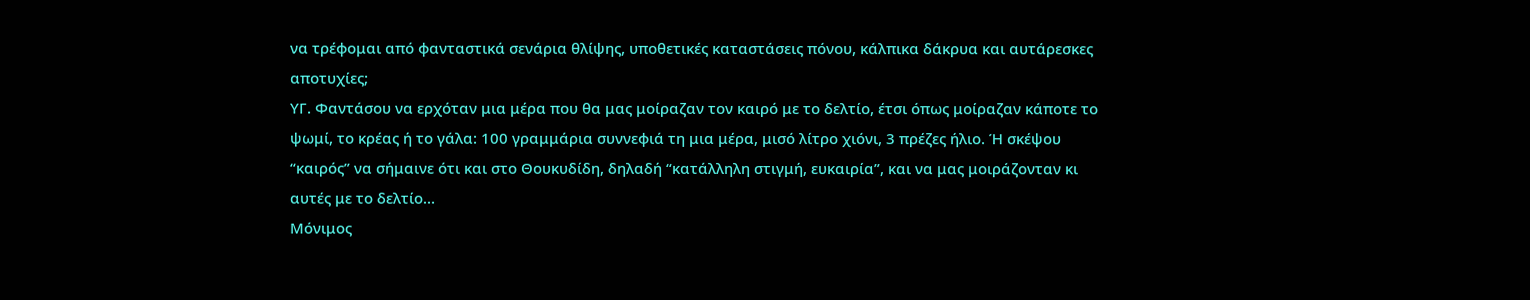να τρέφομαι από φανταστικά σενάρια θλίψης, υποθετικές καταστάσεις πόνου, κάλπικα δάκρυα και αυτάρεσκες αποτυχίες;
ΥΓ. Φαντάσου να ερχόταν μια μέρα που θα μας μοίραζαν τον καιρό με το δελτίο, έτσι όπως μοίραζαν κάποτε το ψωμί, το κρέας ή το γάλα: 100 γραμμάρια συννεφιά τη μια μέρα, μισό λίτρο χιόνι, 3 πρέζες ήλιο. Ή σκέψου “καιρός” να σήμαινε ότι και στο Θουκυδίδη, δηλαδή “κατάλληλη στιγμή, ευκαιρία”, και να μας μοιράζονταν κι αυτές με το δελτίο…
Μόνιμος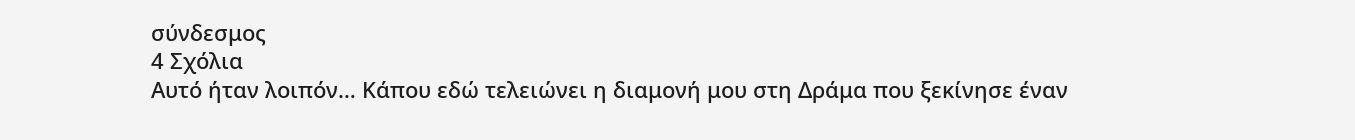σύνδεσμος
4 Σχόλια
Αυτό ήταν λοιπόν… Κάπου εδώ τελειώνει η διαμονή μου στη Δράμα που ξεκίνησε έναν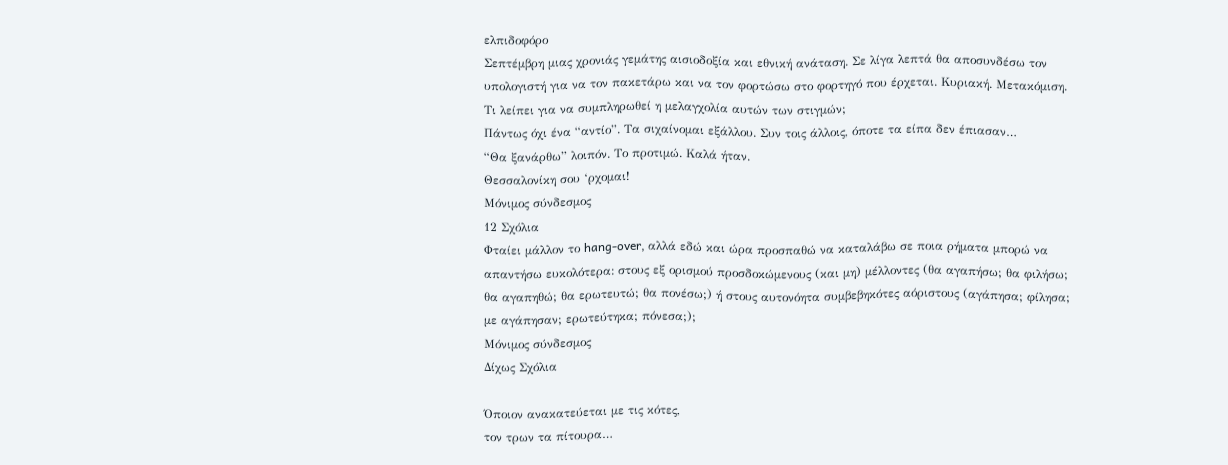ελπιδοφόρο
Σεπτέμβρη μιας χρονιάς γεμάτης αισιοδοξία και εθνική ανάταση. Σε λίγα λεπτά θα αποσυνδέσω τον υπολογιστή για να τον πακετάρω και να τον φορτώσω στο φορτηγό που έρχεται. Κυριακή. Μετακόμιση. Τι λείπει για να συμπληρωθεί η μελαγχολία αυτών των στιγμών;
Πάντως όχι ένα “αντίο”. Τα σιχαίνομαι εξάλλου. Συν τοις άλλοις, όποτε τα είπα δεν έπιασαν…
“Θα ξανάρθω” λοιπόν. Το προτιμώ. Καλά ήταν.
Θεσσαλονίκη σου ‘ρχομαι!
Μόνιμος σύνδεσμος
12 Σχόλια
Φταίει μάλλον το hang-over, αλλά εδώ και ώρα προσπαθώ να καταλάβω σε ποια ρήματα μπορώ να απαντήσω ευκολότερα: στους εξ ορισμού προσδοκώμενους (και μη) μέλλοντες (θα αγαπήσω; θα φιλήσω; θα αγαπηθώ; θα ερωτευτώ; θα πονέσω;) ή στους αυτονόητα συμβεβηκότες αόριστους (αγάπησα; φίλησα; με αγάπησαν; ερωτεύτηκα; πόνεσα;);
Μόνιμος σύνδεσμος
Δίχως Σχόλια

Όποιον ανακατεύεται με τις κότες,
τον τρων τα πίτουρα…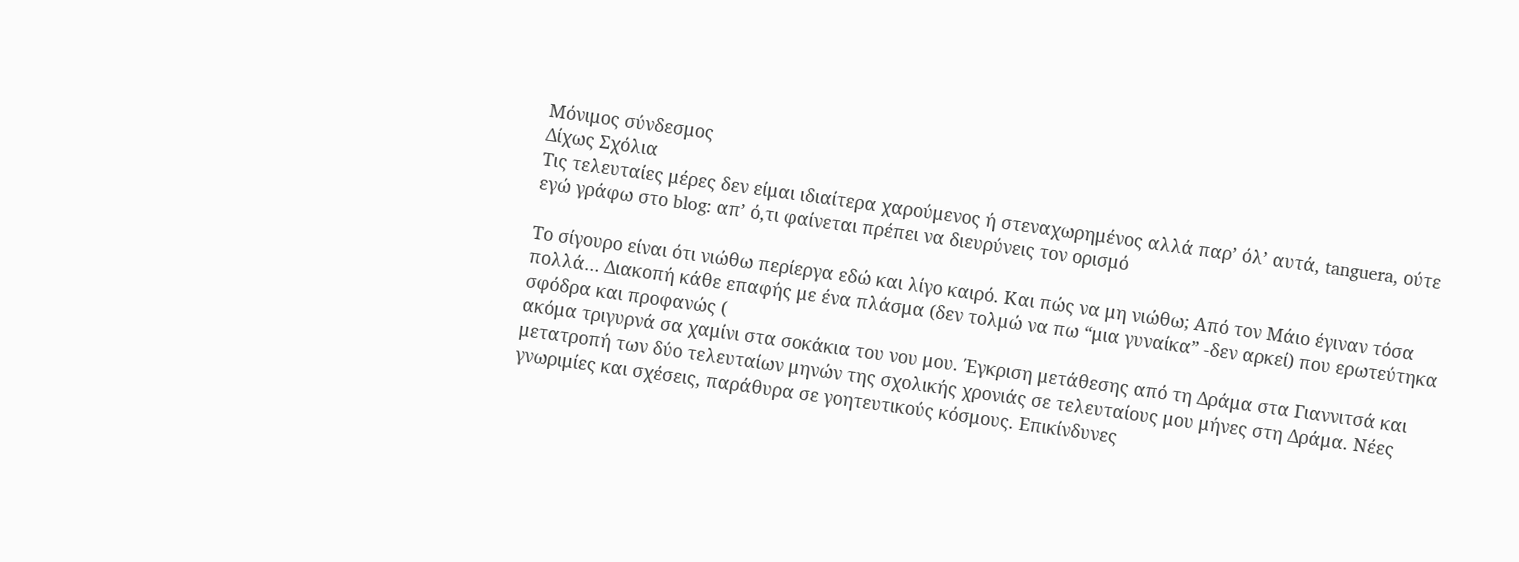Μόνιμος σύνδεσμος
Δίχως Σχόλια
Τις τελευταίες μέρες δεν είμαι ιδιαίτερα χαρούμενος ή στεναχωρημένος αλλά παρ’ όλ’ αυτά, tanguera, ούτε εγώ γράφω στο blog: απ’ ό,τι φαίνεται πρέπει να διευρύνεις τον ορισμό

Το σίγουρο είναι ότι νιώθω περίεργα εδώ και λίγο καιρό. Και πώς να μη νιώθω; Από τον Μάιο έγιναν τόσα πολλά… Διακοπή κάθε επαφής με ένα πλάσμα (δεν τολμώ να πω “μια γυναίκα” -δεν αρκεί) που ερωτεύτηκα σφόδρα και προφανώς (
ακόμα τριγυρνά σα χαμίνι στα σοκάκια του νου μου. Έγκριση μετάθεσης από τη Δράμα στα Γιαννιτσά και μετατροπή των δύο τελευταίων μηνών της σχολικής χρονιάς σε τελευταίους μου μήνες στη Δράμα. Νέες γνωριμίες και σχέσεις, παράθυρα σε γοητευτικούς κόσμους. Επικίνδυνες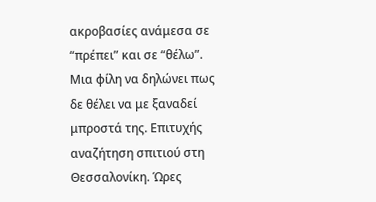ακροβασίες ανάμεσα σε “πρέπει” και σε “θέλω”. Μια φίλη να δηλώνει πως δε θέλει να με ξαναδεί μπροστά της. Επιτυχής αναζήτηση σπιτιού στη Θεσσαλονίκη. Ώρες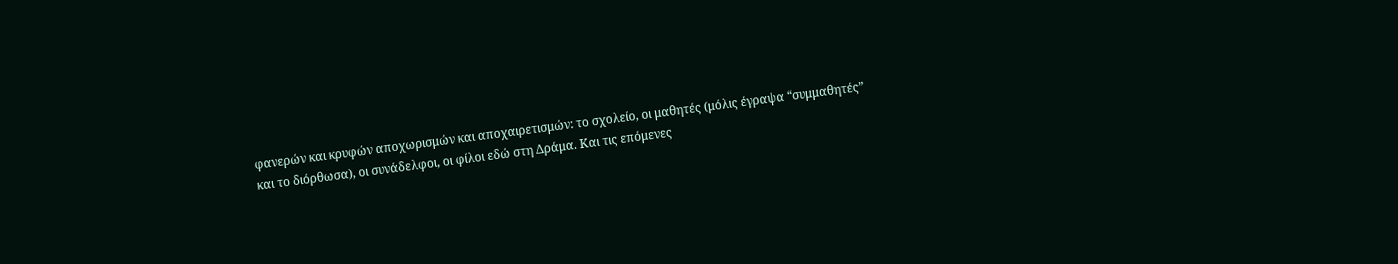φανερών και κρυφών αποχωρισμών και αποχαιρετισμών: το σχολείο, οι μαθητές (μόλις έγραψα “συμμαθητές” και το διόρθωσα), οι συνάδελφοι, οι φίλοι εδώ στη Δράμα. Και τις επόμενες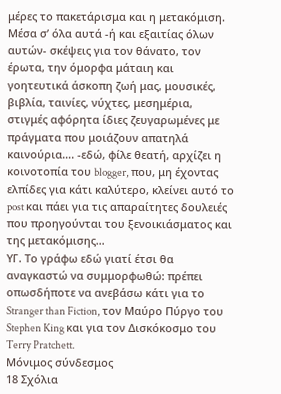μέρες το πακετάρισμα και η μετακόμιση.
Μέσα σ’ όλα αυτά -ή και εξαιτίας όλων αυτών- σκέψεις για τον θάνατο, τον έρωτα, την όμορφα μάταιη και γοητευτικά άσκοπη ζωή μας, μουσικές, βιβλία, ταινίες, νύχτες, μεσημέρια, στιγμές αφόρητα ίδιες ζευγαρωμένες με πράγματα που μοιάζουν απατηλά καινούρια…. -εδώ, φίλε θεατή, αρχίζει η κοινοτοπία του blogger, που, μη έχοντας ελπίδες για κάτι καλύτερο, κλείνει αυτό το post και πάει για τις απαραίτητες δουλειές που προηγούνται του ξενοικιάσματος και της μετακόμισης…
ΥΓ. Το γράφω εδώ γιατί έτσι θα αναγκαστώ να συμμορφωθώ: πρέπει οπωσδήποτε να ανεβάσω κάτι για το Stranger than Fiction, τον Μαύρο Πύργο του Stephen King και για τον Δισκόκοσμο του Terry Pratchett.
Μόνιμος σύνδεσμος
18 Σχόλια